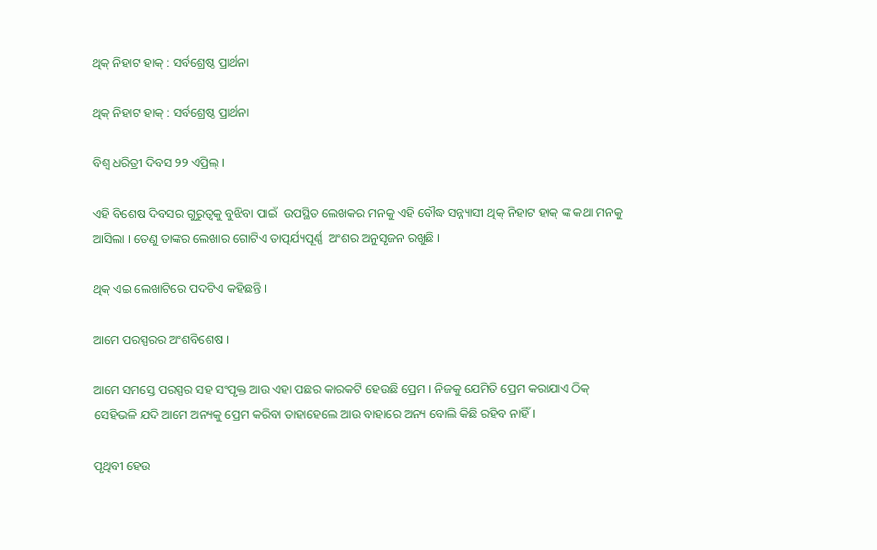ଥିକ୍ ନିହାଟ ହାକ୍ : ସର୍ବଶ୍ରେଷ୍ଠ ପ୍ରାର୍ଥନା

ଥିକ୍ ନିହାଟ ହାକ୍ : ସର୍ବଶ୍ରେଷ୍ଠ ପ୍ରାର୍ଥନା

ବିଶ୍ୱ ଧରିତ୍ରୀ ଦିବସ ୨୨ ଏପ୍ରିଲ୍ ।

ଏହି ବିଶେଷ ଦିବସର ଗୁରୁତ୍ୱକୁ ବୁଝିବା ପାଇଁ  ଉପସ୍ଥିତ ଲେଖକର ମନକୁ ଏହି ବୌଦ୍ଧ ସନ୍ନ୍ୟାସୀ ଥିକ୍ ନିହାଟ ହାକ୍ ଙ୍କ କଥା ମନକୁ ଆସିଲା । ତେଣୁ ତାଙ୍କର ଲେଖାର ଗୋଟିଏ ତାତ୍ପର୍ଯ୍ୟପୂର୍ଣ୍ଣ  ଅଂଶର ଅନୁସୃଜନ ରଖୁଛି ।

ଥିକ୍ ଏଇ ଲେଖାଟିରେ ପଦଟିଏ କହିଛନ୍ତି ।

ଆମେ ପରସ୍ପରର ଅଂଶବିଶେଷ ।

ଆମେ ସମସ୍ତେ ପରସ୍ପର ସହ ସଂପୃକ୍ତ ଆଉ ଏହା ପଛର କାରକଟି ହେଉଛି ପ୍ରେମ । ନିଜକୁ ଯେମିତି ପ୍ରେମ କରାଯାଏ ଠିକ୍ ସେହିଭଳି ଯଦି ଆମେ ଅନ୍ୟକୁ ପ୍ରେମ କରିବା ତାହାହେଲେ ଆଉ ବାହାରେ ଅନ୍ୟ ବୋଲି କିଛି ରହିବ ନାହିଁ।

ପୃଥିବୀ ହେଉ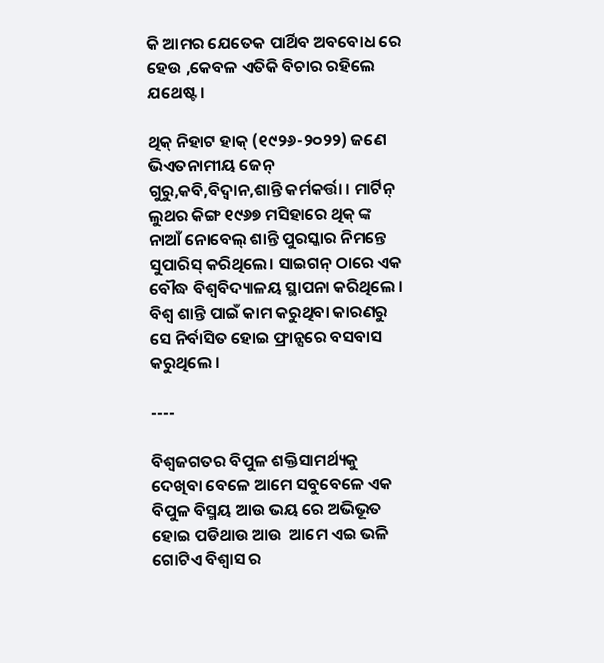କି ଆମର ଯେତେକ ପାର୍ଥିବ ଅବବୋଧ ରେ ହେଉ ,କେବଳ ଏତିକି ବିଚାର ରହିଲେ ଯଥେଷ୍ଟ ।

ଥିକ୍ ନିହାଟ ହାକ୍ (୧୯୨୬-୨୦୨୨) ଜଣେ ଭିଏତନାମୀୟ ଜେନ୍ ଗୁରୁ,କବି,ବିଦ୍ୱାନ,ଶାନ୍ତି କର୍ମକର୍ତ୍ତା । ମାର୍ଟିନ୍ ଲୁଥର କିଙ୍ଗ ୧୯୬୭ ମସିହାରେ ଥିକ୍ ଙ୍କ ନାଆଁ ନୋବେଲ୍ ଶାନ୍ତି ପୁରସ୍କାର ନିମନ୍ତେ ସୁପାରିସ୍ କରିଥିଲେ। ସାଇଗନ୍ ଠାରେ ଏକ ବୌଦ୍ଧ ବିଶ୍ୱବିଦ୍ୟାଳୟ ସ୍ଥାପନା କରିଥିଲେ । ବିଶ୍ୱ ଶାନ୍ତି ପାଇଁ କାମ କରୁଥିବା କାରଣରୁ ସେ ନିର୍ବାସିତ ହୋଇ ଫ୍ରାନ୍ସରେ ବସବାସ କରୁଥିଲେ ।

----

ବିଶ୍ୱଜଗତର ବିପୁଳ ଶକ୍ତିସାମର୍ଥ୍ୟକୁ ଦେଖିବା ବେଳେ ଆମେ ସବୁବେଳେ ଏକ ବିପୁଳ ବିସ୍ମୟ ଆଉ ଭୟ ରେ ଅଭିଭୂତ ହୋଇ ପଡିଥାଉ ଆଉ  ଆମେ ଏଇ ଭଳି ଗୋଟିଏ ବିଶ୍ୱାସ ର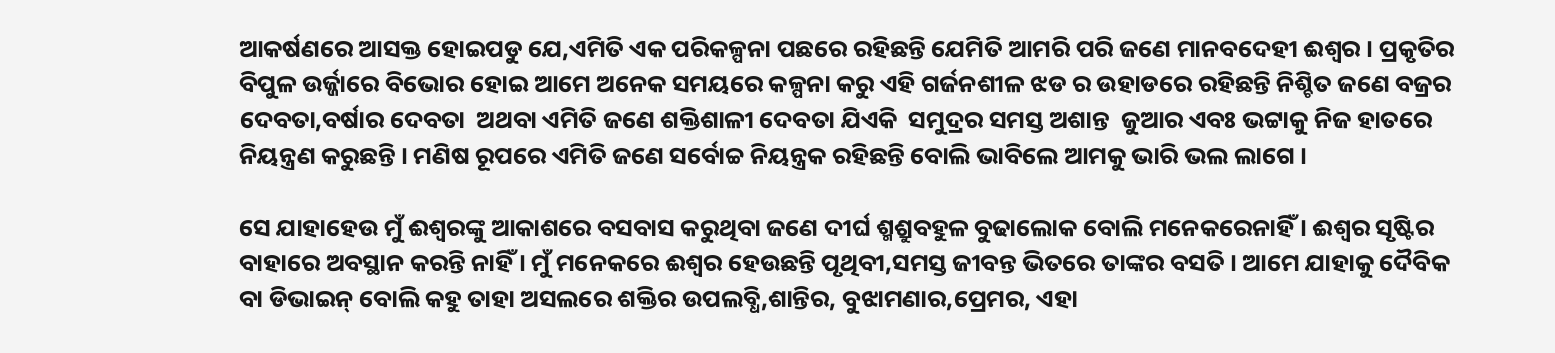ଆକର୍ଷଣରେ ଆସକ୍ତ ହୋଇପଡୁ ଯେ,ଏମିତି ଏକ ପରିକଳ୍ପନା ପଛରେ ରହିଛନ୍ତି ଯେମିତି ଆମରି ପରି ଜଣେ ମାନବଦେହୀ ଈଶ୍ୱର । ପ୍ରକୃତିର ବିପୁଳ ଉର୍ଜ୍ଜାରେ ବିଭୋର ହୋଇ ଆମେ ଅନେକ ସମୟରେ କଳ୍ପନା କରୁ ଏହି ଗର୍ଜନଶୀଳ ଝଡ ର ଉହାଡରେ ରହିଛନ୍ତି ନିଶ୍ଚିତ ଜଣେ ବଜ୍ରର ଦେବତା,ବର୍ଷାର ଦେବତା  ଅଥବା ଏମିତି ଜଣେ ଶକ୍ତିଶାଳୀ ଦେବତା ଯିଏକି  ସମୁଦ୍ରର ସମସ୍ତ ଅଶାନ୍ତ  ଜୁଆର ଏବଃ ଭଟ୍ଟାକୁ ନିଜ ହାତରେ ନିୟନ୍ତ୍ରଣ କରୁଛନ୍ତି । ମଣିଷ ରୂପରେ ଏମିତି ଜଣେ ସର୍ବୋଚ୍ଚ ନିୟନ୍ତ୍ରକ ରହିଛନ୍ତି ବୋଲି ଭାବିଲେ ଆମକୁ ଭାରି ଭଲ ଲାଗେ ।

ସେ ଯାହାହେଉ ମୁଁ ଈଶ୍ୱରଙ୍କୁ ଆକାଶରେ ବସବାସ କରୁଥିବା ଜଣେ ଦୀର୍ଘ ଶ୍ମଶ୍ରୁବହୁଳ ବୁଢାଲୋକ ବୋଲି ମନେକରେନାହିଁ । ଈଶ୍ୱର ସୃଷ୍ଟିର ବାହାରେ ଅବସ୍ଥାନ କରନ୍ତି ନାହିଁ । ମୁଁ ମନେକରେ ଈଶ୍ୱର ହେଉଛନ୍ତି ପୃଥିବୀ,ସମସ୍ତ ଜୀବନ୍ତ ଭିତରେ ତାଙ୍କର ବସତି । ଆମେ ଯାହାକୁ ଦୈବିକ ବା ଡିଭାଇନ୍ ବୋଲି କହୁ ତାହା ଅସଲରେ ଶକ୍ତିର ଉପଲବ୍ଧି,ଶାନ୍ତିର, ବୁଝାମଣାର,ପ୍ରେମର, ଏହା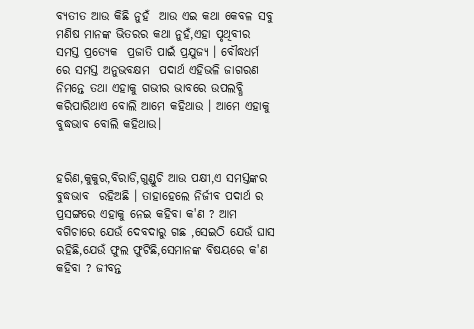ବ୍ୟତୀତ ଆଉ କିଛି ନୁହଁ  ଆଉ ଏଇ କଥା କେବଳ ସବୁ ମଣିଷ ମାନଙ୍କ ଭିତରର କଥା ନୁହଁ,ଏହା ପୃଥିବୀର ସମସ୍ତ ପ୍ରତ୍ୟେକ  ପ୍ରଜାତି ପାଇଁ ପ୍ରଯୁଜ୍ୟ । ବୌଦ୍ଧଧର୍ମ ରେ ସମସ୍ତ ଅନୁଭବକ୍ଷମ  ପଦାର୍ଥ ଏହିଭଳି ଜାଗରଣ ନିମନ୍ତେ ତଥା ଏହାକୁ ଗଭୀର ଭାବରେ ଉପଲବ୍ଧି କରିପାରିଥାଏ ବୋଲି ଆମେ କହିଥାଉ । ଆମେ ଏହାକୁ ବୁଦ୍ଧଭାବ ବୋଲି କହିଥାଉ।


ହରିଣ,କୁକୁର,ବିରାଡି,ଗୁଣ୍ଡୁଚି ଆଉ ପକ୍ଷୀ,ଏ ସମସ୍ତଙ୍କର ବୁଦ୍ଧଭାବ  ରହିଅଛି । ତାହାହେଲେ ନିର୍ଜୀବ ପଦାର୍ଥ ର ପ୍ରସଙ୍ଗରେ ଏହାକୁ ନେଇ କହିବା କ'ଣ ? ଆମ ବଗିଚାରେ ଯେଉଁ ଦେବଦାରୁ ଗଛ ,ସେଇଠି ଯେଉଁ ଘାସ ରହିଛି,ଯେଉଁ ଫୁଲ ଫୁଟିଛି,ସେମାନଙ୍କ ବିଷୟରେ କ'ଣ କହିବା ? ଜୀବନ୍ତ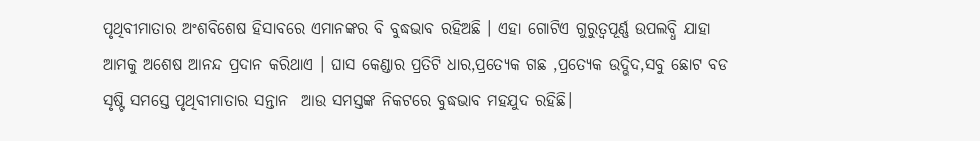ପୃଥିବୀମାତାର ଅଂଶବିଶେଷ ହିସାବରେ ଏମାନଙ୍କର ବି ବୁଦ୍ଧଭାବ ରହିଅଛି । ଏହା ଗୋଟିଏ ଗୁରୁତ୍ୱପୂର୍ଣ୍ଣ ଉପଲବ୍ଧି ଯାହା ଆମକୁ ଅଶେଷ ଆନନ୍ଦ ପ୍ରଦାନ କରିଥାଏ । ଘାସ କେଣ୍ଡାର ପ୍ରତିଟି ଧାର,ପ୍ରତ୍ୟେକ ଗଛ ,ପ୍ରତ୍ୟେକ ଉଦ୍ଭିଦ,ସବୁ ଛୋଟ ବଡ ସୃଷ୍ଟି ସମସ୍ତେ ପୃଥିବୀମାତାର ସନ୍ତାନ  ଆଉ ସମସ୍ତଙ୍କ ନିକଟରେ ବୁଦ୍ଧଭାବ ମହଯୁଦ ରହିଛି।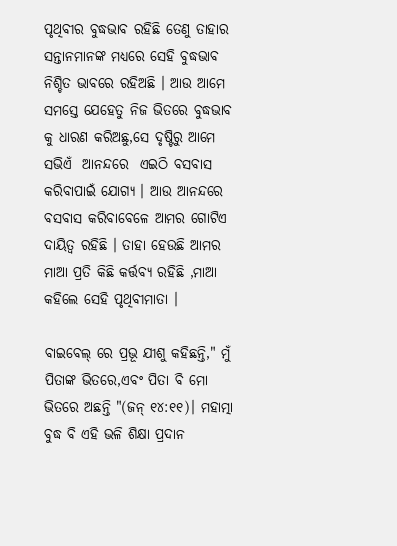ପୃଥିବୀର ବୁଦ୍ଧଭାବ ରହିଛି ତେଣୁ ତାହାର ସନ୍ତାନମାନଙ୍କ ମଧ୍ୟରେ ସେହି ବୁଦ୍ଧଭାବ ନିଶ୍ଚିତ ଭାବରେ ରହିଅଛି । ଆଉ ଆମେ ସମସ୍ତେ ଯେହେତୁ ନିଜ ଭିତରେ ବୁଦ୍ଧଭାବ କୁ ଧାରଣ କରିଅଛୁ,ସେ ଦୃଷ୍ଟିରୁ ଆମେ ସଭିଏଁ  ଆନନ୍ଦରେ  ଏଇଠି ବସବାସ କରିବାପାଇଁ ଯୋଗ୍ୟ । ଆଉ ଆନନ୍ଦରେ ବସବାସ କରିବାବେଳେ ଆମର ଗୋଟିଏ ଦାୟିତ୍ୱ ରହିଛି । ତାହା ହେଉଛି ଆମର ମାଆ ପ୍ରତି କିଛି କର୍ତ୍ତବ୍ୟ ରହିଛି ,ମାଆ କହିଲେ ସେହି ପୃଥିବୀମାତା ।

ବାଇବେଲ୍ ରେ ପ୍ରଭୂ ଯୀଶୁ କହିଛନ୍ତି," ମୁଁ ପିତାଙ୍କ ଭିତରେ,ଏବଂ ପିତା ବି ମୋ ଭିତରେ ଅଛନ୍ତି "(ଜନ୍ ୧୪:୧୧)। ମହାତ୍ମା ବୁଦ୍ଧ ବି ଏହି ଭଳି ଶିକ୍ଷା ପ୍ରଦାନ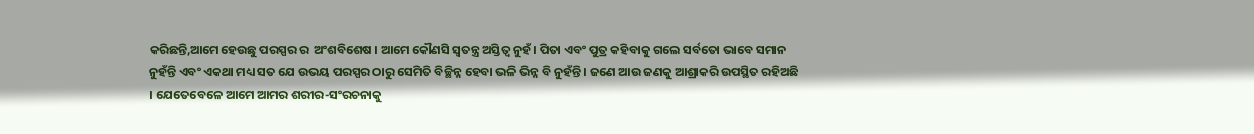କରିଛନ୍ତି,ଆମେ ହେଉଛୁ ପରସ୍ପର ର  ଅଂଶବିଶେଷ । ଆମେ କୌଣସି ସ୍ୱତନ୍ତ୍ର ଅସ୍ତିତ୍ୱ ନୁହଁ । ପିତା ଏବଂ ପୁତ୍ର କହିବାକୁ ଗଲେ ସର୍ବତୋ ଭାବେ ସମାନ ନୁହଁନ୍ତି ଏବଂ ଏକଥା ମଧ୍ୟ ସତ ଯେ ଉଭୟ ପରସ୍ପର ଠାରୁ ସେମିତି ବିଚ୍ଛିନ୍ନ ହେବା ଭଳି ଭିନ୍ନ ବି ନୁହଁନ୍ତି । ଜଣେ ଆଉ ଜଣକୁ ଆଶ୍ରାକରି ଉପସ୍ଥିତ ରହିଅଛି । ଯେତେବେଳେ ଆମେ ଆମର ଶରୀର-ସଂରଚନାକୁ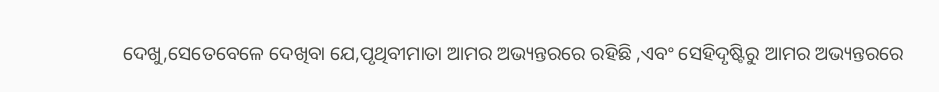ଦେଖୁ,ସେତେବେଳେ ଦେଖିବା ଯେ,ପୃଥିବୀମାତା ଆମର ଅଭ୍ୟନ୍ତରରେ ରହିଛି ,ଏବଂ ସେହିଦୃଷ୍ଟିରୁ ଆମର ଅଭ୍ୟନ୍ତରରେ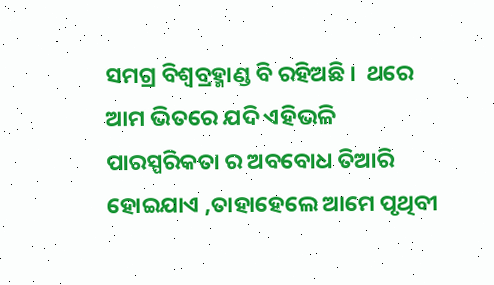ସମଗ୍ର ବିଶ୍ୱବ୍ରହ୍ମାଣ୍ଡ ବି ରହିଅଛି ।  ଥରେ ଆମ ଭିତରେ ଯଦି ଏହିଭଳି ପାରସ୍ପରିକତା ର ଅବବୋଧ ତିଆରି ହୋଇଯାଏ ,ତାହାହେଲେ ଆମେ ପୃଥିବୀ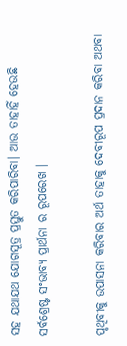ସହ ଯଥାଯଥ ଯୋଗସୂତ୍ର ପ୍ରସ୍ତୁତ କରିପାରିବା। ଆଉ ତାହାହିଁ ହେଉଛି ସର୍ବଶ୍ରେଷ୍ଟ ସଂଭାବ୍ୟ ପ୍ରାର୍ଥନା ର ରୂପରେଖ ।

ପୃଥିବୀକୁ ଉପାସନା କରିବାର ଅର୍ଥ ତାହାକୁ ଦେବୀରୂପ ପ୍ରଦାନ କରିବା ଅଥବା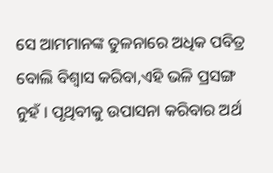ସେ ଆମମାନଙ୍କ ତୁଳନାରେ ଅଧିକ ପବିତ୍ର ବୋଲି ବିଶ୍ୱାସ କରିବା,ଏହି ଭଳି ପ୍ରସଙ୍ଗ ନୁହଁ । ପୃଥିବୀକୁ ଉପାସନା କରିବାର ଅର୍ଥ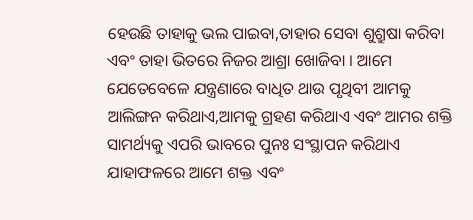ହେଉଛି ତାହାକୁ ଭଲ ପାଇବା,ତାହାର ସେବା ଶୁଶ୍ରୁଷା କରିବା ଏବଂ ତାହା ଭିତରେ ନିଜର ଆଶ୍ରା ଖୋଜିବା । ଆମେ ଯେତେବେଳେ ଯନ୍ତ୍ରଣାରେ ବାଧିତ ଥାଉ ପୃଥିବୀ ଆମକୁ ଆଲିଙ୍ଗନ କରିଥାଏ,ଆମକୁ ଗ୍ରହଣ କରିଥାଏ ଏବଂ ଆମର ଶକ୍ତି ସାମର୍ଥ୍ୟକୁ ଏପରି ଭାବରେ ପୁନଃ ସଂସ୍ଥାପନ କରିଥାଏ ଯାହାଫଳରେ ଆମେ ଶକ୍ତ ଏବଂ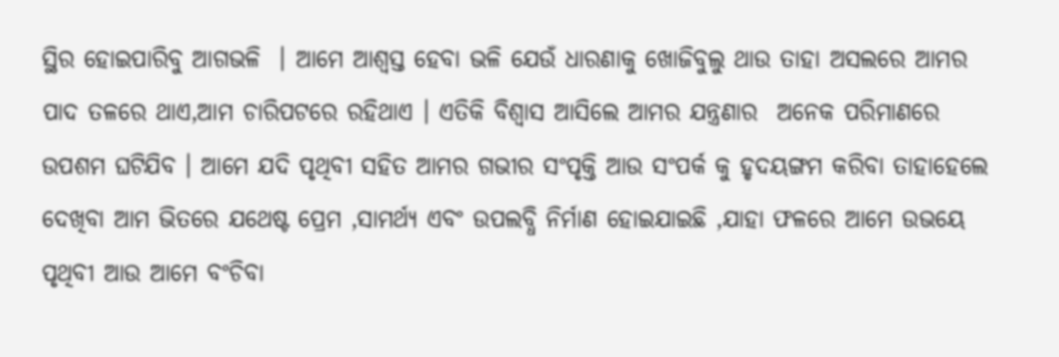ସ୍ଥିର ହୋଇପାରିବୁ ଆଗଭଳି  । ଆମେ ଆଶ୍ୱସ୍ତ ହେବା ଭଳି ଯେଉଁ ଧାରଣାକୁ ଖୋଜିବୁଲୁ ଥାଉ ତାହା ଅସଲରେ ଆମର ପାଦ ତଳରେ ଥାଏ,ଆମ ଚାରିପଟରେ ରହିଥାଏ । ଏତିକି ବିଶ୍ୱାସ ଆସିଲେ ଆମର ଯନ୍ତ୍ରଣାର  ଅନେକ ପରିମାଣରେ ଉପଶମ ଘଟିଯିବ । ଆମେ ଯଦି ପୃଥିବୀ ସହିତ ଆମର ଗଭୀର ସଂପୃକ୍ତି ଆଉ ସଂପର୍କ କୁ ହୃଦୟଙ୍ଗମ କରିବା ତାହାହେଲେ ଦେଖିବା ଆମ ଭିତରେ ଯଥେଷ୍ଟ ପ୍ରେମ ,ସାମର୍ଥ୍ୟ ଏବଂ ଉପଲବ୍ଧି ନିର୍ମାଣ ହୋଇଯାଇଛି ,ଯାହା ଫଳରେ ଆମେ ଉଭୟେ ପୃଥିବୀ ଆଉ ଆମେ ବଂଚିବା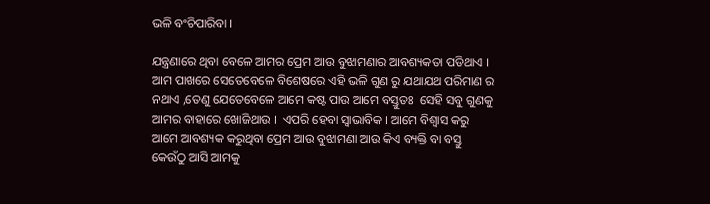ଭଳି ବଂଚିପାରିବା ।

ଯନ୍ତ୍ରଣାରେ ଥିବା ବେଳେ ଆମର ପ୍ରେମ ଆଉ ବୁଝାମଣାର ଆବଶ୍ୟକତା ପଡିଥାଏ । ଆମ ପାଖରେ ସେତେବେଳେ ବିଶେଷରେ ଏହି ଭଳି ଗୁଣ ରୁ ଯଥାଯଥ ପରିମାଣ ର   ନଥାଏ ,ତେଣୁ ଯେତେବେଳେ ଆମେ କଷ୍ଟ ପାଉ ଆମେ ବସ୍ତୁତଃ  ସେହି ସବୁ ଗୁଣକୁ ଆମର ବାହାରେ ଖୋଜିଥାଉ ।  ଏପରି ହେବା ସ୍ୱାଭାବିକ । ଆମେ ବିଶ୍ୱାସ କରୁ ଆମେ ଆବଶ୍ୟକ କରୁଥିବା ପ୍ରେମ ଆଉ ବୁଝାମଣା ଆଉ କିଏ ବ୍ୟକ୍ତି ବା ବସ୍ତୁ କେଉଁଠୁ ଆସି ଆମକୁ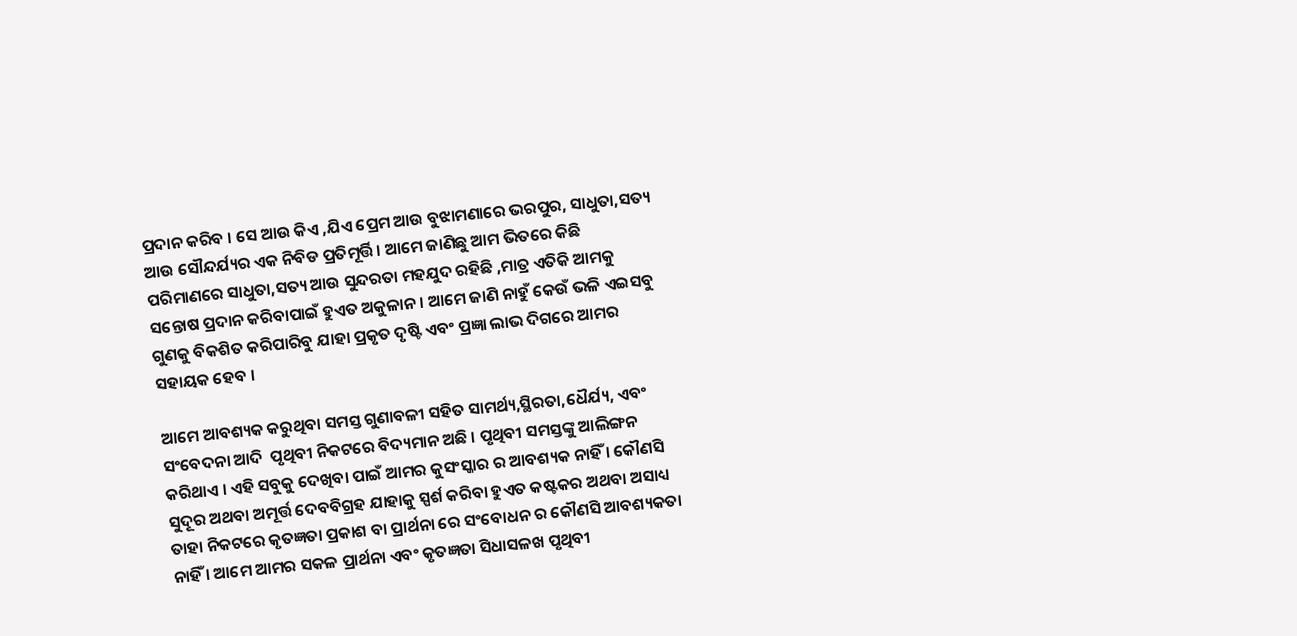ପ୍ରଦାନ କରିବ । ସେ ଆଉ କିଏ ,ଯିଏ ପ୍ରେମ ଆଉ ବୁଝାମଣାରେ ଭରପୁର, ସାଧୁତା,ସତ୍ୟ ଆଉ ସୌନ୍ଦର୍ଯ୍ୟର ଏକ ନିବିଡ ପ୍ରତିମୂର୍ତ୍ତି। ଆମେ ଜାଣିଛୁ ଆମ ଭିତରେ କିଛି ପରିମାଣରେ ସାଧୁତା,ସତ୍ୟ ଆଉ ସୁନ୍ଦରତା ମହଯୁଦ ରହିଛି ,ମାତ୍ର ଏତିକି ଆମକୁ ସନ୍ତୋଷ ପ୍ରଦାନ କରିବାପାଇଁ ହୁଏତ ଅକୁଳାନ। ଆମେ ଜାଣି ନାହୁଁ କେଉଁ ଭଳି ଏଇସବୁ ଗୁଣକୁ ବିକଶିତ କରିପାରିବୁ ଯାହା ପ୍ରକୃତ ଦୃଷ୍ଟି ଏବଂ ପ୍ରଜ୍ଞା ଲାଭ ଦିଗରେ ଆମର ସହାୟକ ହେବ ।

ଆମେ ଆବଶ୍ୟକ କରୁଥିବା ସମସ୍ତ ଗୁଣାବଳୀ ସହିତ ସାମର୍ଥ୍ୟ,ସ୍ଥିରତା,ଧୈର୍ଯ୍ୟ, ଏବଂ ସଂବେଦନା ଆଦି  ପୃଥିବୀ ନିକଟରେ ବିଦ୍ୟମାନ ଅଛି । ପୃଥିବୀ ସମସ୍ତଙ୍କୁ ଆଲିଙ୍ଗନ କରିଥାଏ । ଏହି ସବୁକୁ ଦେଖିବା ପାଇଁ ଆମର କୁସଂସ୍କାର ର ଆବଶ୍ୟକ ନାହିଁ । କୌଣସି ସୁଦୂର ଅଥବା ଅମୂର୍ତ୍ତ ଦେବବିଗ୍ରହ ଯାହାକୁ ସ୍ପର୍ଶ କରିବା ହୁଏତ କଷ୍ଟକର ଅଥବା ଅସାଧ୍ୟ ତାହା ନିକଟରେ କୃତଜ୍ଞତା ପ୍ରକାଶ ବା ପ୍ରାର୍ଥନା ରେ ସଂବୋଧନ ର କୌଣସି ଆବଶ୍ୟକତା ନାହିଁ । ଆମେ ଆମର ସକଳ ପ୍ରାର୍ଥନା ଏବଂ କୃତଜ୍ଞତା ସିଧାସଳଖ ପୃଥିବୀ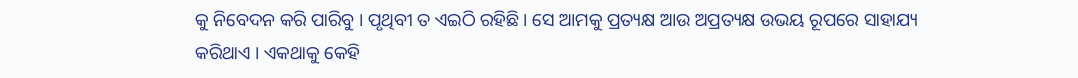କୁ ନିବେଦନ କରି ପାରିବୁ । ପୃଥିବୀ ତ ଏଇଠି ରହିଛି । ସେ ଆମକୁ ପ୍ରତ୍ୟକ୍ଷ ଆଉ ଅପ୍ରତ୍ୟକ୍ଷ ଉଭୟ ରୂପରେ ସାହାଯ୍ୟ କରିଥାଏ । ଏକଥାକୁ କେହି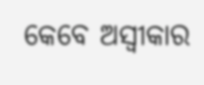କେବେ ଅସ୍ୱୀକାର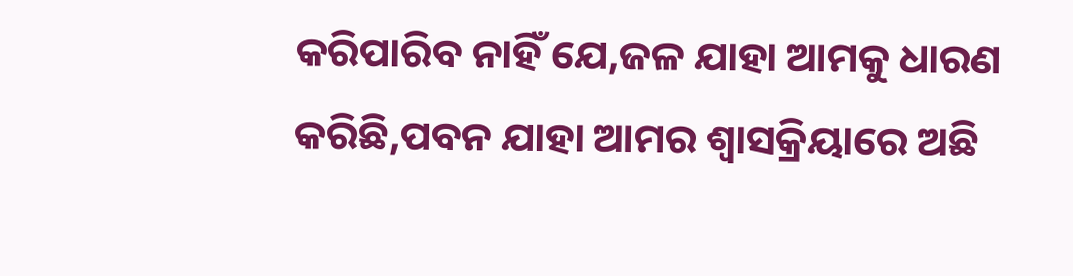କରିପାରିବ ନାହିଁ ଯେ,ଜଳ ଯାହା ଆମକୁ ଧାରଣ କରିଛି,ପବନ ଯାହା ଆମର ଶ୍ୱାସକ୍ରିୟାରେ ଅଛି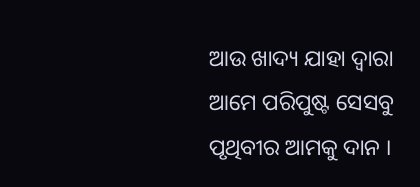ଆଉ ଖାଦ୍ୟ ଯାହା ଦ୍ୱାରା ଆମେ ପରିପୁଷ୍ଟ ସେସବୁ ପୃଥିବୀର ଆମକୁ ଦାନ ।